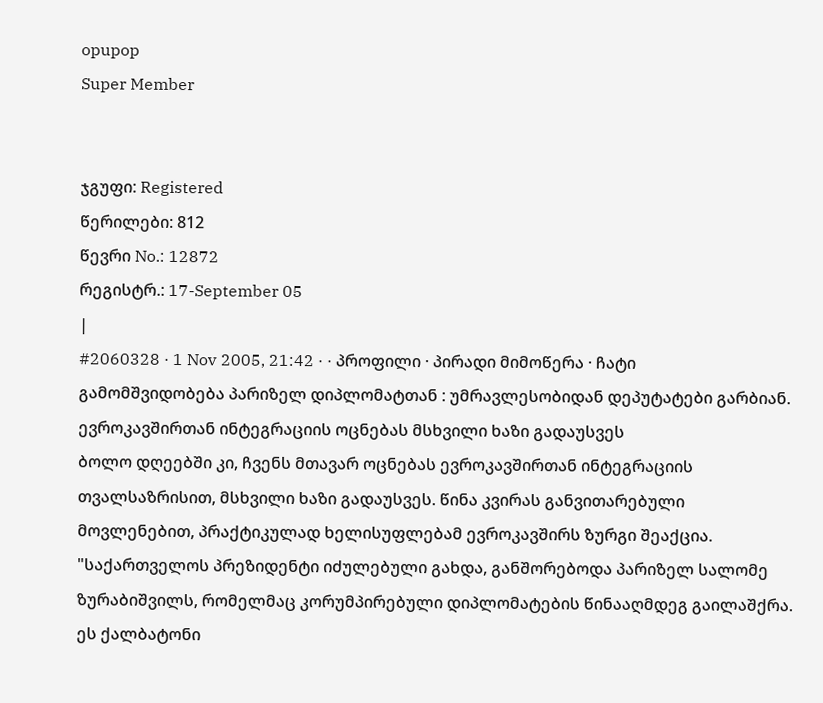opupop
Super Member


ჯგუფი: Registered
წერილები: 812
წევრი No.: 12872
რეგისტრ.: 17-September 05
|
#2060328 · 1 Nov 2005, 21:42 · · პროფილი · პირადი მიმოწერა · ჩატი
გამომშვიდობება პარიზელ დიპლომატთან : უმრავლესობიდან დეპუტატები გარბიან. ევროკავშირთან ინტეგრაციის ოცნებას მსხვილი ხაზი გადაუსვეს
ბოლო დღეებში კი, ჩვენს მთავარ ოცნებას ევროკავშირთან ინტეგრაციის თვალსაზრისით, მსხვილი ხაზი გადაუსვეს. წინა კვირას განვითარებული მოვლენებით, პრაქტიკულად ხელისუფლებამ ევროკავშირს ზურგი შეაქცია.
"საქართველოს პრეზიდენტი იძულებული გახდა, განშორებოდა პარიზელ სალომე ზურაბიშვილს, რომელმაც კორუმპირებული დიპლომატების წინააღმდეგ გაილაშქრა. ეს ქალბატონი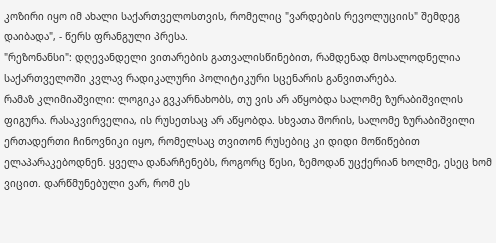კოზირი იყო იმ ახალი საქართველოსთვის, რომელიც "ვარდების რევოლუციის" შემდეგ დაიბადა", - წერს ფრანგული პრესა.
"რეზონანსი": დღევანდელი ვითარების გათვალისწინებით, რამდენად მოსალოდნელია საქართველოში კვლავ რადიკალური პოლიტიკური სცენარის განვითარება.
რამაზ კლიმიაშვილი: ლოგიკა გვკარნახობს, თუ ვის არ აწყობდა სალომე ზურაბიშვილის ფიგურა. რასაკვირველია, ის რუსეთსაც არ აწყობდა. სხვათა შორის, სალომე ზურაბიშვილი ერთადერთი ჩინოვნიკი იყო, რომელსაც თვითონ რუსებიც კი დიდი მოწიწებით ელაპარაკებოდნენ. ყველა დანარჩენებს, როგორც წესი, ზემოდან უცქერიან ხოლმე, ესეც ხომ ვიცით. დარწმუნებული ვარ, რომ ეს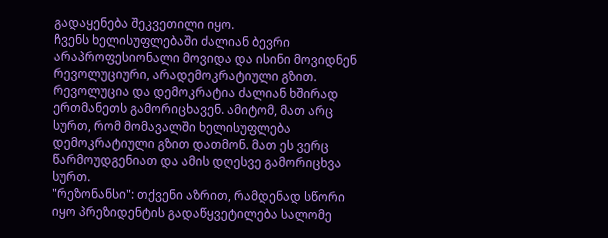გადაყენება შეკვეთილი იყო.
ჩვენს ხელისუფლებაში ძალიან ბევრი არაპროფესიონალი მოვიდა და ისინი მოვიდნენ რევოლუციური, არადემოკრატიული გზით. რევოლუცია და დემოკრატია ძალიან ხშირად ერთმანეთს გამორიცხავენ. ამიტომ, მათ არც სურთ, რომ მომავალში ხელისუფლება დემოკრატიული გზით დათმონ. მათ ეს ვერც წარმოუდგენიათ და ამის დღესვე გამორიცხვა სურთ.
"რეზონანსი": თქვენი აზრით, რამდენად სწორი იყო პრეზიდენტის გადაწყვეტილება სალომე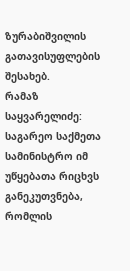ზურაბიშვილის გათავისუფლების შესახებ.
რამაზ საყვარელიძე: საგარეო საქმეთა სამინისტრო იმ უწყებათა რიცხვს განეკუთვნება, რომლის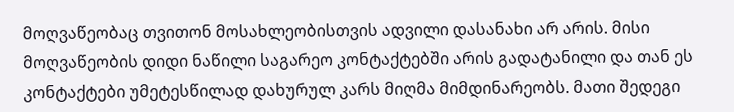მოღვაწეობაც თვითონ მოსახლეობისთვის ადვილი დასანახი არ არის. მისი მოღვაწეობის დიდი ნაწილი საგარეო კონტაქტებში არის გადატანილი და თან ეს კონტაქტები უმეტესწილად დახურულ კარს მიღმა მიმდინარეობს. მათი შედეგი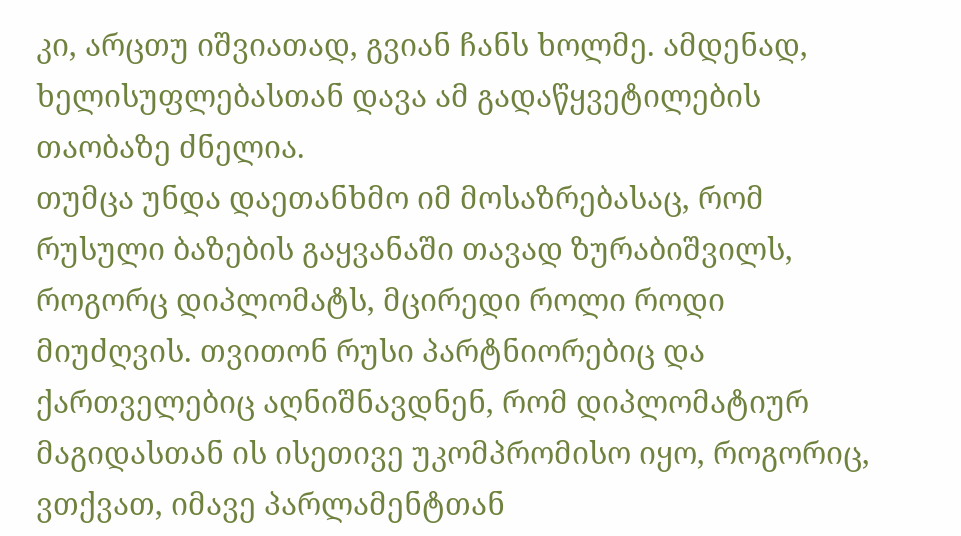კი, არცთუ იშვიათად, გვიან ჩანს ხოლმე. ამდენად, ხელისუფლებასთან დავა ამ გადაწყვეტილების თაობაზე ძნელია.
თუმცა უნდა დაეთანხმო იმ მოსაზრებასაც, რომ რუსული ბაზების გაყვანაში თავად ზურაბიშვილს, როგორც დიპლომატს, მცირედი როლი როდი მიუძღვის. თვითონ რუსი პარტნიორებიც და ქართველებიც აღნიშნავდნენ, რომ დიპლომატიურ მაგიდასთან ის ისეთივე უკომპრომისო იყო, როგორიც, ვთქვათ, იმავე პარლამენტთან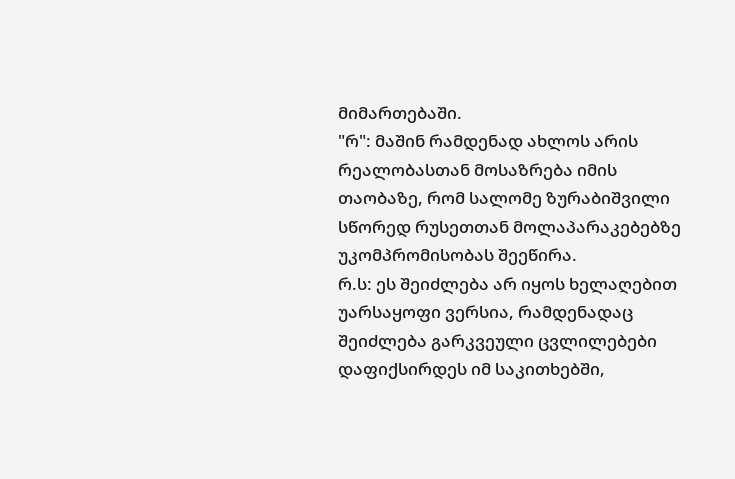მიმართებაში.
"რ": მაშინ რამდენად ახლოს არის რეალობასთან მოსაზრება იმის თაობაზე, რომ სალომე ზურაბიშვილი სწორედ რუსეთთან მოლაპარაკებებზე უკომპრომისობას შეეწირა.
რ.ს: ეს შეიძლება არ იყოს ხელაღებით უარსაყოფი ვერსია, რამდენადაც შეიძლება გარკვეული ცვლილებები დაფიქსირდეს იმ საკითხებში,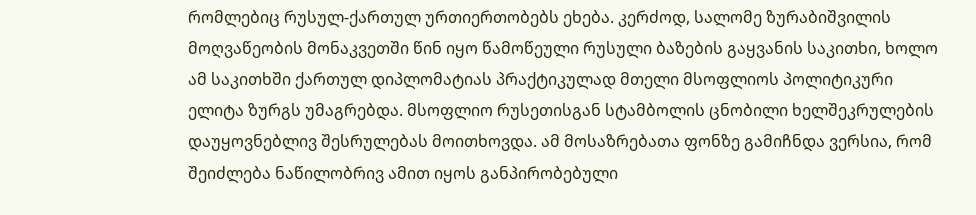რომლებიც რუსულ-ქართულ ურთიერთობებს ეხება. კერძოდ, სალომე ზურაბიშვილის მოღვაწეობის მონაკვეთში წინ იყო წამოწეული რუსული ბაზების გაყვანის საკითხი, ხოლო ამ საკითხში ქართულ დიპლომატიას პრაქტიკულად მთელი მსოფლიოს პოლიტიკური ელიტა ზურგს უმაგრებდა. მსოფლიო რუსეთისგან სტამბოლის ცნობილი ხელშეკრულების დაუყოვნებლივ შესრულებას მოითხოვდა. ამ მოსაზრებათა ფონზე გამიჩნდა ვერსია, რომ შეიძლება ნაწილობრივ ამით იყოს განპირობებული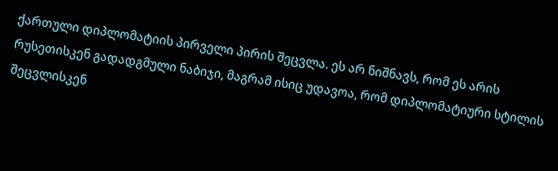ქართული დიპლომატიის პირველი პირის შეცვლა. ეს არ ნიშნავს, რომ ეს არის რუსეთისკენ გადადგმული ნაბიჯი, მაგრამ ისიც უდავოა, რომ დიპლომატიური სტილის შეცვლისკენ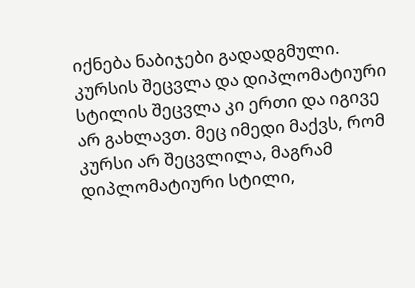იქნება ნაბიჯები გადადგმული. კურსის შეცვლა და დიპლომატიური სტილის შეცვლა კი ერთი და იგივე არ გახლავთ. მეც იმედი მაქვს, რომ კურსი არ შეცვლილა, მაგრამ დიპლომატიური სტილი,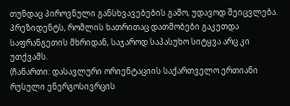თუნდაც პიროვნული განსხვავებების გამო, უდავოდ შეიცვლება. პრეზიდენტს, რომლის ხათრითაც დათმობები გაკეთდა საფრანგეთის მხრიდან, საჯაროდ საპასუხო სიტყვა არც კი უთქვამს.
(ჩანართი: დასავლური ორიენტაციის საქართველო ერთიანი რუსული ენერგოსივრცის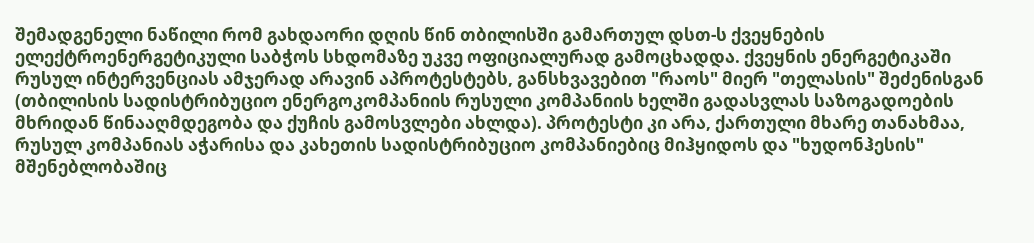შემადგენელი ნაწილი რომ გახდაორი დღის წინ თბილისში გამართულ დსთ-ს ქვეყნების ელექტროენერგეტიკული საბჭოს სხდომაზე უკვე ოფიციალურად გამოცხადდა. ქვეყნის ენერგეტიკაში რუსულ ინტერვენციას ამჯერად არავინ აპროტესტებს, განსხვავებით "რაოს" მიერ "თელასის" შეძენისგან (თბილისის სადისტრიბუციო ენერგოკომპანიის რუსული კომპანიის ხელში გადასვლას საზოგადოების მხრიდან წინააღმდეგობა და ქუჩის გამოსვლები ახლდა). პროტესტი კი არა, ქართული მხარე თანახმაა, რუსულ კომპანიას აჭარისა და კახეთის სადისტრიბუციო კომპანიებიც მიჰყიდოს და "ხუდონჰესის" მშენებლობაშიც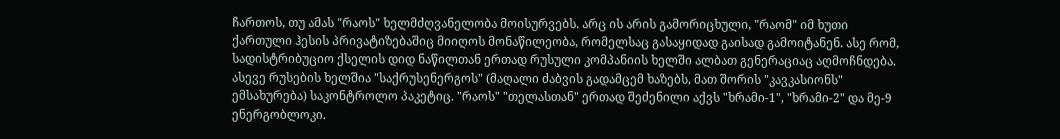ჩართოს, თუ ამას "რაოს" ხელმძღვანელობა მოისურვებს. არც ის არის გამორიცხული, "რაომ" იმ ხუთი ქართული ჰესის პრივატიზებაშიც მიიღოს მონაწილეობა, რომელსაც გასაყიდად გაისად გამოიტანენ. ასე რომ, სადისტრიბუციო ქსელის დიდ ნაწილთან ერთად რუსული კომპანიის ხელში ალბათ გენერაციაც აღმოჩნდება. ასევე რუსების ხელშია "საქრუსენერგოს" (მაღალი ძაბვის გადამცემ ხაზებს, მათ შორის "კავკასიონს" ემსახურება) საკონტროლო პაკეტიც. "რაოს" "თელასთან" ერთად შეძენილი აქვს "ხრამი-1", "ხრამი-2" და მე-9 ენერგობლოკი.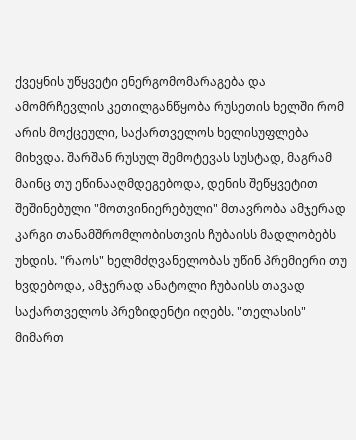ქვეყნის უწყვეტი ენერგომომარაგება და ამომრჩევლის კეთილგანწყობა რუსეთის ხელში რომ არის მოქცეული, საქართველოს ხელისუფლება მიხვდა. შარშან რუსულ შემოტევას სუსტად, მაგრამ მაინც თუ ეწინააღმდეგებოდა, დენის შეწყვეტით შეშინებული "მოთვინიერებული" მთავრობა ამჯერად კარგი თანამშრომლობისთვის ჩუბაისს მადლობებს უხდის. "რაოს" ხელმძღვანელობას უწინ პრემიერი თუ ხვდებოდა, ამჯერად ანატოლი ჩუბაისს თავად საქართველოს პრეზიდენტი იღებს. "თელასის" მიმართ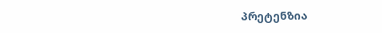პრეტენზია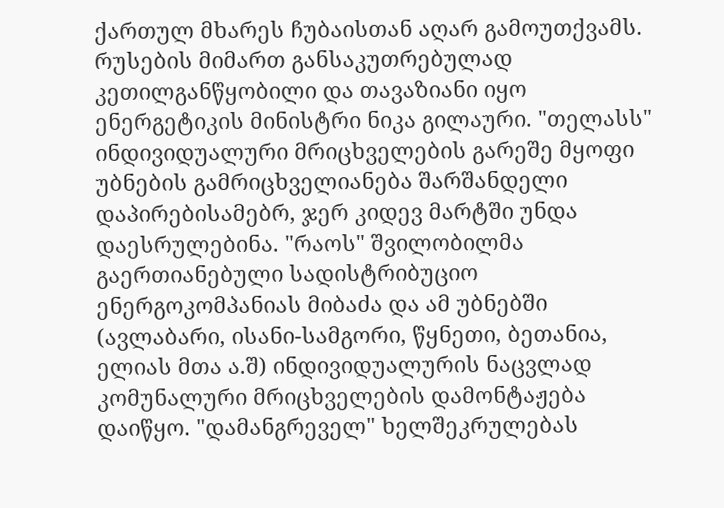ქართულ მხარეს ჩუბაისთან აღარ გამოუთქვამს. რუსების მიმართ განსაკუთრებულად კეთილგანწყობილი და თავაზიანი იყო ენერგეტიკის მინისტრი ნიკა გილაური. "თელასს" ინდივიდუალური მრიცხველების გარეშე მყოფი უბნების გამრიცხველიანება შარშანდელი დაპირებისამებრ, ჯერ კიდევ მარტში უნდა დაესრულებინა. "რაოს" შვილობილმა გაერთიანებული სადისტრიბუციო ენერგოკომპანიას მიბაძა და ამ უბნებში (ავლაბარი, ისანი-სამგორი, წყნეთი, ბეთანია, ელიას მთა ა.შ) ინდივიდუალურის ნაცვლად კომუნალური მრიცხველების დამონტაჟება დაიწყო. "დამანგრეველ" ხელშეკრულებას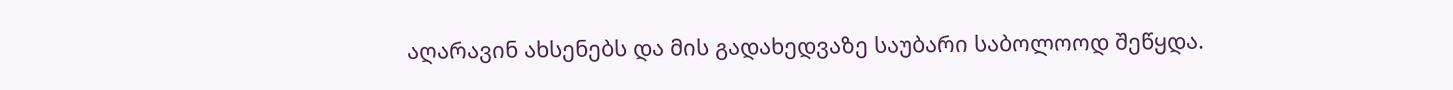აღარავინ ახსენებს და მის გადახედვაზე საუბარი საბოლოოდ შეწყდა.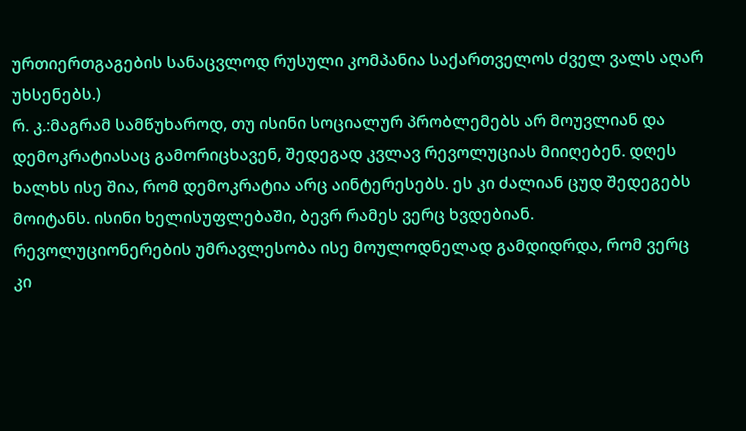ურთიერთგაგების სანაცვლოდ რუსული კომპანია საქართველოს ძველ ვალს აღარ უხსენებს.)
რ. კ.:მაგრამ სამწუხაროდ, თუ ისინი სოციალურ პრობლემებს არ მოუვლიან და დემოკრატიასაც გამორიცხავენ, შედეგად კვლავ რევოლუციას მიიღებენ. დღეს ხალხს ისე შია, რომ დემოკრატია არც აინტერესებს. ეს კი ძალიან ცუდ შედეგებს მოიტანს. ისინი ხელისუფლებაში, ბევრ რამეს ვერც ხვდებიან. რევოლუციონერების უმრავლესობა ისე მოულოდნელად გამდიდრდა, რომ ვერც კი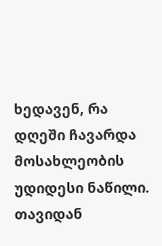ხედავენ, რა დღეში ჩავარდა მოსახლეობის უდიდესი ნაწილი.
თავიდან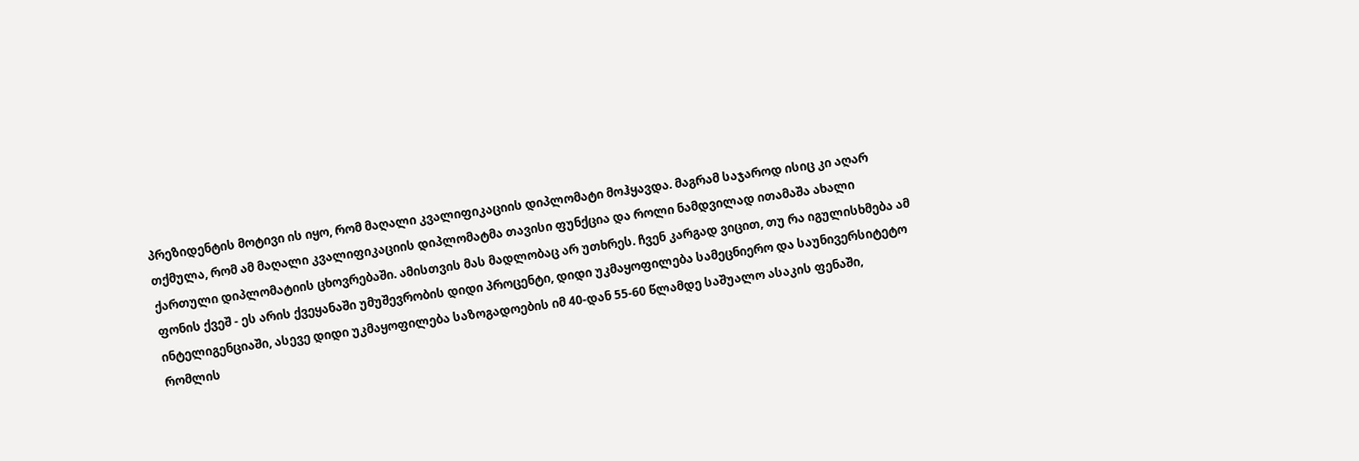პრეზიდენტის მოტივი ის იყო, რომ მაღალი კვალიფიკაციის დიპლომატი მოჰყავდა. მაგრამ საჯაროდ ისიც კი აღარ თქმულა, რომ ამ მაღალი კვალიფიკაციის დიპლომატმა თავისი ფუნქცია და როლი ნამდვილად ითამაშა ახალი ქართული დიპლომატიის ცხოვრებაში. ამისთვის მას მადლობაც არ უთხრეს. ჩვენ კარგად ვიცით, თუ რა იგულისხმება ამ ფონის ქვეშ - ეს არის ქვეყანაში უმუშევრობის დიდი პროცენტი, დიდი უკმაყოფილება სამეცნიერო და საუნივერსიტეტო ინტელიგენციაში, ასევე დიდი უკმაყოფილება საზოგადოების იმ 40-დან 55-60 წლამდე საშუალო ასაკის ფენაში, რომლის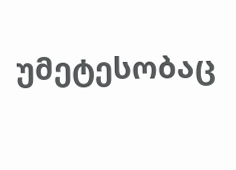უმეტესობაც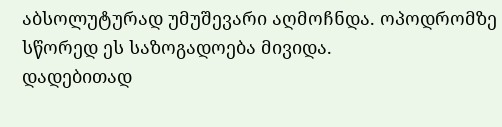აბსოლუტურად უმუშევარი აღმოჩნდა. ოპოდრომზე სწორედ ეს საზოგადოება მივიდა.
დადებითად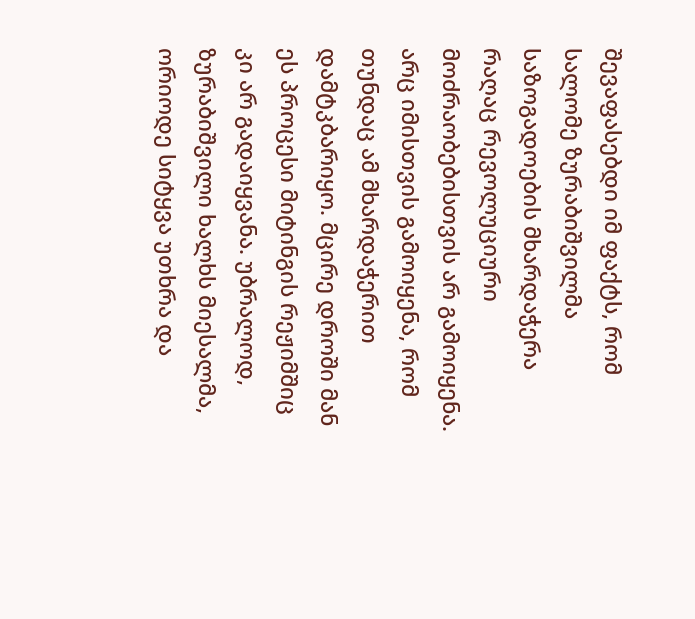შევაფასებდი იმ ფაქტს, რომ სალომე ზურაბიშვილმა საზოგადოების მხარდაჭერა რაღაც რევოლუციური მოძრაობებისთვის არ გამოიყენა. არც იმისთვის გამოიყენა, რომ თუნდაც ამ მხარდაჭერით დამტკბარიყო. მცირე დროში მან ეს პროცესი მიტინგის რეჟიმშიც კი არ გადაიყვანა. უბრალოდ, ზურაბიშვილი ხალხს მიესალმა, ორიოდე სიტყვა უთხრა და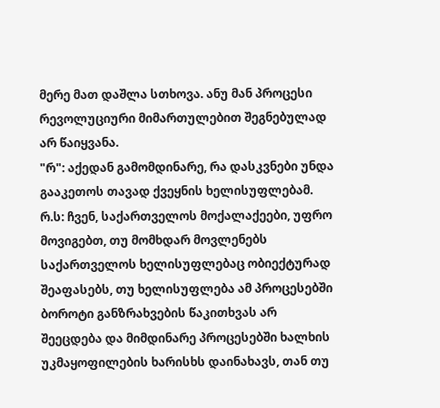მერე მათ დაშლა სთხოვა. ანუ მან პროცესი რევოლუციური მიმართულებით შეგნებულად არ წაიყვანა.
"რ": აქედან გამომდინარე, რა დასკვნები უნდა გააკეთოს თავად ქვეყნის ხელისუფლებამ.
რ.ს: ჩვენ, საქართველოს მოქალაქეები, უფრო მოვიგებთ, თუ მომხდარ მოვლენებს საქართველოს ხელისუფლებაც ობიექტურად შეაფასებს, თუ ხელისუფლება ამ პროცესებში ბოროტი განზრახვების წაკითხვას არ შეეცდება და მიმდინარე პროცესებში ხალხის უკმაყოფილების ხარისხს დაინახავს, თან თუ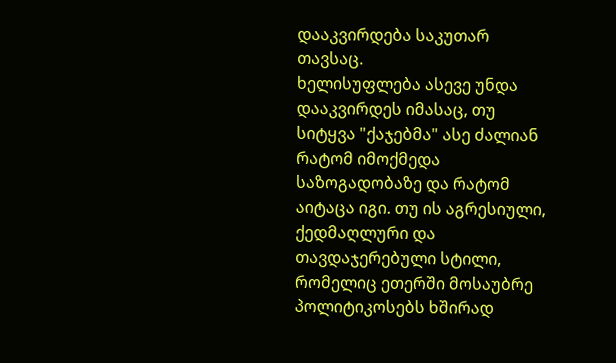დააკვირდება საკუთარ თავსაც.
ხელისუფლება ასევე უნდა დააკვირდეს იმასაც, თუ სიტყვა "ქაჯებმა" ასე ძალიან რატომ იმოქმედა საზოგადობაზე და რატომ აიტაცა იგი. თუ ის აგრესიული, ქედმაღლური და თავდაჯერებული სტილი, რომელიც ეთერში მოსაუბრე პოლიტიკოსებს ხშირად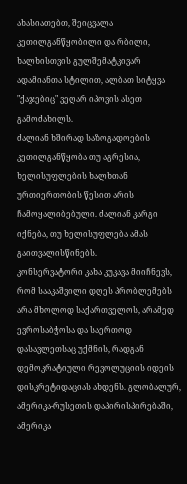ახასიათებთ, შეიცვალა კეთილგანწყობილი და რბილი, ხალხისთვის გულშემატკივარ ადამიანთა სტილით, ალბათ სიტყვა "ქაჯებიც" ვეღარ იპოვის ასეთ გამოძახილს.
ძალიან ხშირად საზოგადოების კეთილგანწყობა თუ აგრესია, ხელისუფლების ხალხთან ურთიერთობის წესით არის ჩამოყალიბებული. ძალიან კარგი იქნება, თუ ხელისუფლება ამას გაითვალისწინებს.
კონსერვატორი კახა კუკავა მიიჩნევს, რომ სააკაშვილი დღეს პრობლემებს არა მხოლოდ საქართველოს, არამედ ევროსაბჭოსა და საერთოდ დასავლეთსაც უქმნის, რადგან დემოკრატიული რევოლუციის იდეის დისკრეტიდაციას ახდენს. გლობალურ, ამერიკა-რუსეთის დაპირისპირებაში, ამერიკა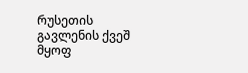რუსეთის გავლენის ქვეშ მყოფ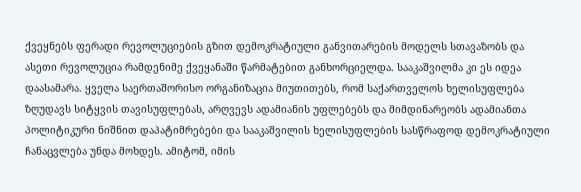ქვეყნებს ფერადი რევოლუციების გზით დემოკრატიული განვითარების მოდელს სთავაზობს და ასეთი რევოლუცია რამდენიმე ქვეყანაში წარმატებით განხორციელდა. სააკაშვილმა კი ეს იდეა დაასამარა. ყველა საერთაშორისო ორგანიზაცია მიუთითებს, რომ საქართველოს ხელისუფლება ზღუდავს სიტყვის თავისუფლებას, არღვევს ადამიანის უფლებებს და მიმდინარეობს ადამიანთა პოლიტიკური ნიშნით დაპატიმრებები და სააკაშვილის ხელისუფლების სასწრაფოდ დემოკრატიული ჩანაცვლება უნდა მოხდეს. ამიტომ, იმის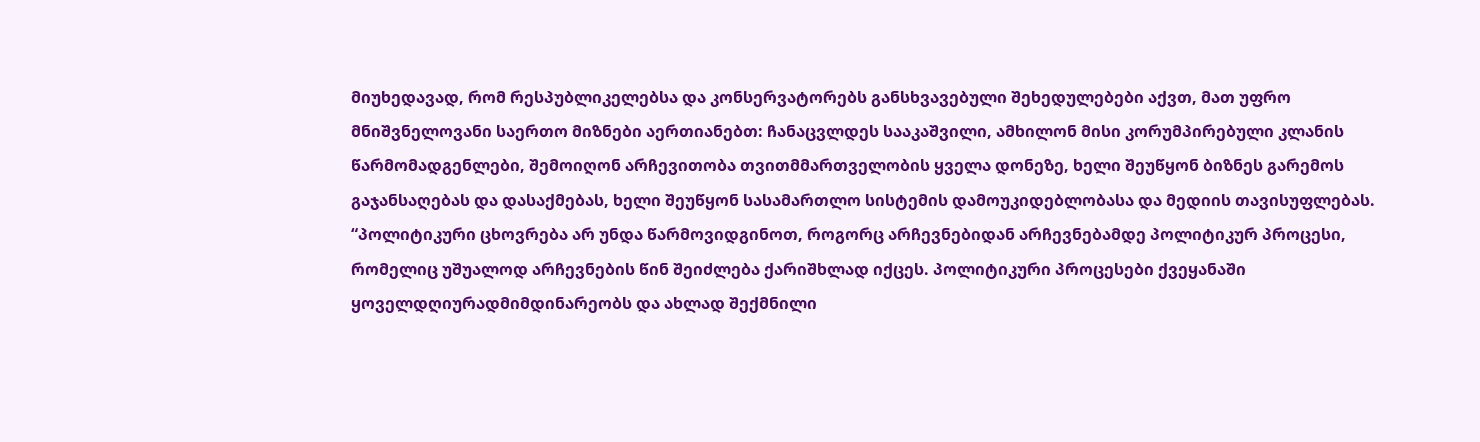მიუხედავად, რომ რესპუბლიკელებსა და კონსერვატორებს განსხვავებული შეხედულებები აქვთ, მათ უფრო მნიშვნელოვანი საერთო მიზნები აერთიანებთ: ჩანაცვლდეს სააკაშვილი, ამხილონ მისი კორუმპირებული კლანის წარმომადგენლები, შემოიღონ არჩევითობა თვითმმართველობის ყველა დონეზე, ხელი შეუწყონ ბიზნეს გარემოს გაჯანსაღებას და დასაქმებას, ხელი შეუწყონ სასამართლო სისტემის დამოუკიდებლობასა და მედიის თავისუფლებას.
“პოლიტიკური ცხოვრება არ უნდა წარმოვიდგინოთ, როგორც არჩევნებიდან არჩევნებამდე პოლიტიკურ პროცესი, რომელიც უშუალოდ არჩევნების წინ შეიძლება ქარიშხლად იქცეს. პოლიტიკური პროცესები ქვეყანაში ყოველდღიურადმიმდინარეობს და ახლად შექმნილი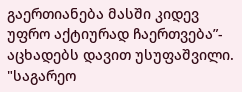გაერთიანება მასში კიდევ უფრო აქტიურად ჩაერთვება”- აცხადებს დავით უსუფაშვილი.
"საგარეო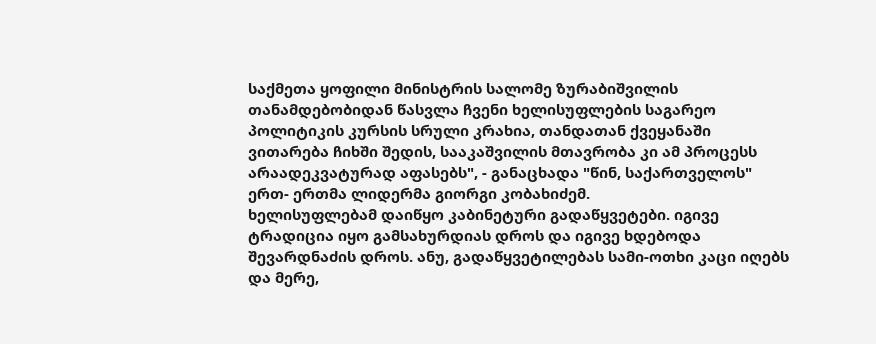საქმეთა ყოფილი მინისტრის სალომე ზურაბიშვილის თანამდებობიდან წასვლა ჩვენი ხელისუფლების საგარეო პოლიტიკის კურსის სრული კრახია, თანდათან ქვეყანაში ვითარება ჩიხში შედის, სააკაშვილის მთავრობა კი ამ პროცესს არაადეკვატურად აფასებს", - განაცხადა "წინ, საქართველოს" ერთ- ერთმა ლიდერმა გიორგი კობახიძემ.
ხელისუფლებამ დაიწყო კაბინეტური გადაწყვეტები. იგივე ტრადიცია იყო გამსახურდიას დროს და იგივე ხდებოდა შევარდნაძის დროს. ანუ, გადაწყვეტილებას სამი-ოთხი კაცი იღებს და მერე,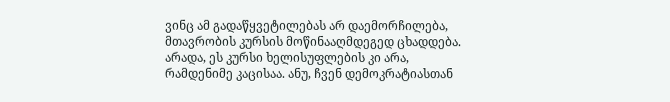ვინც ამ გადაწყვეტილებას არ დაემორჩილება, მთავრობის კურსის მოწინააღმდეგედ ცხადდება. არადა, ეს კურსი ხელისუფლების კი არა, რამდენიმე კაცისაა. ანუ, ჩვენ დემოკრატიასთან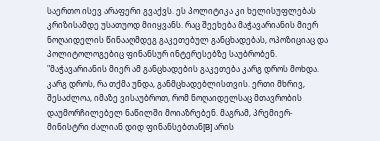საერთო ისევ არაფერი გვაქვს. ეს პოლიტიკა კი ხელისუფლებას კრიზისამდე უსათუოდ მიიყვანს. რაც შეეხება მაჭავარიანის მიერ ნოღაიდელის წინააღმდეგ გაკეთებულ განცხადებას, ოპოზიციაც და პოლიტოლოგებიც ფინანსურ ინტერესებზე საუბრობენ.
"მაჭავარიანის მიერ ამ განცხადების გაკეთება კარგ დროს მოხდა. კარგ დროს, რა თქმა უნდა, განმცხადებლისთვის. ერთი მხრივ, შესაძლოა, იმაზე ვისაუბროთ, რომ ნოღაიდელსაც მთავრობის დაუმორჩილებელ ნაწილში მოიაზრებენ. მაგრამ, პრემიერ-მინისტრი ძალიან დიდ ფინანსებთან[B] არის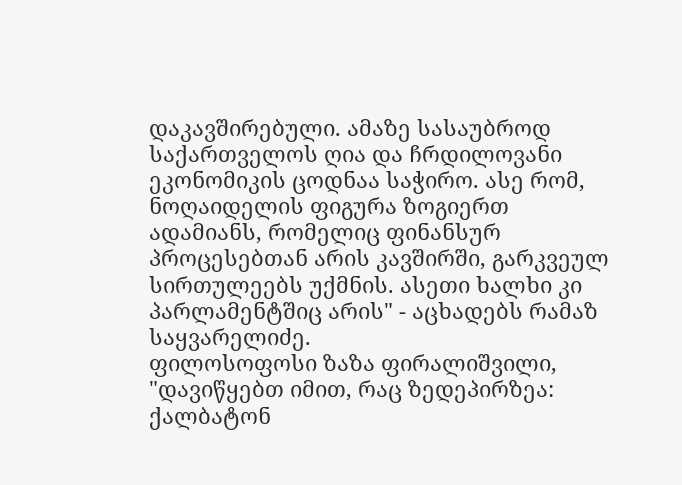დაკავშირებული. ამაზე სასაუბროდ საქართველოს ღია და ჩრდილოვანი ეკონომიკის ცოდნაა საჭირო. ასე რომ, ნოღაიდელის ფიგურა ზოგიერთ ადამიანს, რომელიც ფინანსურ პროცესებთან არის კავშირში, გარკვეულ სირთულეებს უქმნის. ასეთი ხალხი კი პარლამენტშიც არის" - აცხადებს რამაზ საყვარელიძე.
ფილოსოფოსი ზაზა ფირალიშვილი, "დავიწყებთ იმით, რაც ზედეპირზეა: ქალბატონ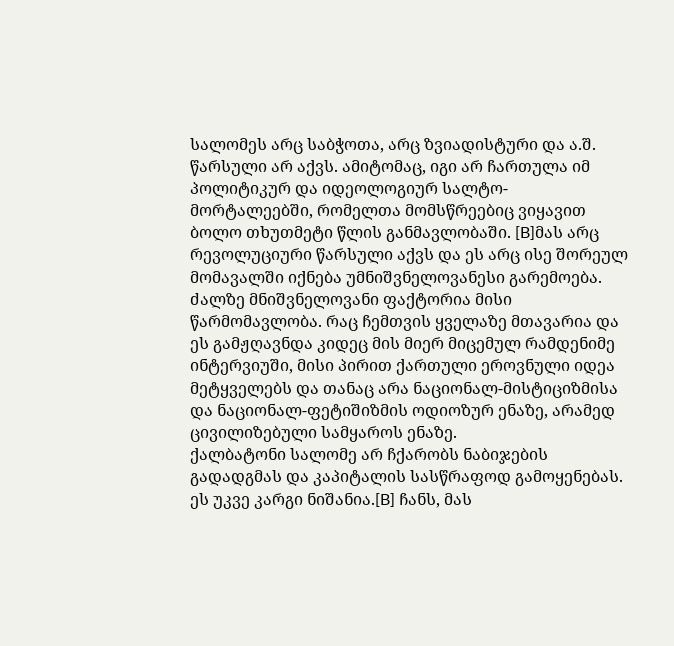სალომეს არც საბჭოთა, არც ზვიადისტური და ა.შ. წარსული არ აქვს. ამიტომაც, იგი არ ჩართულა იმ პოლიტიკურ და იდეოლოგიურ სალტო-მორტალეებში, რომელთა მომსწრეებიც ვიყავით ბოლო თხუთმეტი წლის განმავლობაში. [B]მას არც რევოლუციური წარსული აქვს და ეს არც ისე შორეულ მომავალში იქნება უმნიშვნელოვანესი გარემოება. ძალზე მნიშვნელოვანი ფაქტორია მისი წარმომავლობა. რაც ჩემთვის ყველაზე მთავარია და ეს გამჟღავნდა კიდეც მის მიერ მიცემულ რამდენიმე ინტერვიუში, მისი პირით ქართული ეროვნული იდეა მეტყველებს და თანაც არა ნაციონალ-მისტიციზმისა და ნაციონალ-ფეტიშიზმის ოდიოზურ ენაზე, არამედ ცივილიზებული სამყაროს ენაზე.
ქალბატონი სალომე არ ჩქარობს ნაბიჯების გადადგმას და კაპიტალის სასწრაფოდ გამოყენებას. ეს უკვე კარგი ნიშანია.[B] ჩანს, მას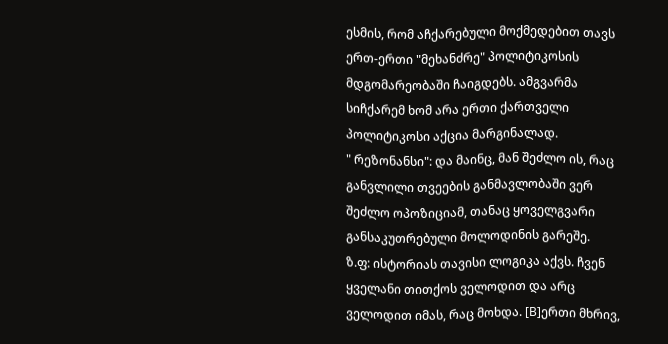ესმის, რომ აჩქარებული მოქმედებით თავს ერთ-ერთი "მეხანძრე" პოლიტიკოსის მდგომარეობაში ჩაიგდებს. ამგვარმა სიჩქარემ ხომ არა ერთი ქართველი პოლიტიკოსი აქცია მარგინალად.
" რეზონანსი": და მაინც, მან შეძლო ის, რაც განვლილი თვეების განმავლობაში ვერ შეძლო ოპოზიციამ, თანაც ყოველგვარი განსაკუთრებული მოლოდინის გარეშე.
ზ.ფ: ისტორიას თავისი ლოგიკა აქვს. ჩვენ ყველანი თითქოს ველოდით და არც ველოდით იმას, რაც მოხდა. [B]ერთი მხრივ,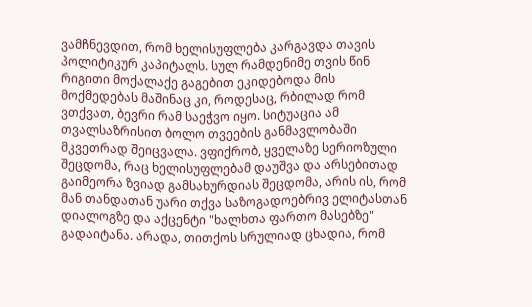ვამჩნევდით, რომ ხელისუფლება კარგავდა თავის პოლიტიკურ კაპიტალს. სულ რამდენიმე თვის წინ რიგითი მოქალაქე გაგებით ეკიდებოდა მის მოქმედებას მაშინაც კი, როდესაც, რბილად რომ ვთქვათ, ბევრი რამ საეჭვო იყო. სიტუაცია ამ თვალსაზრისით ბოლო თვეების განმავლობაში მკვეთრად შეიცვალა. ვფიქრობ, ყველაზე სერიოზული შეცდომა, რაც ხელისუფლებამ დაუშვა და არსებითად გაიმეორა ზვიად გამსახურდიას შეცდომა, არის ის, რომ მან თანდათან უარი თქვა საზოგადოებრივ ელიტასთან დიალოგზე და აქცენტი "ხალხთა ფართო მასებზე" გადაიტანა. არადა, თითქოს სრულიად ცხადია, რომ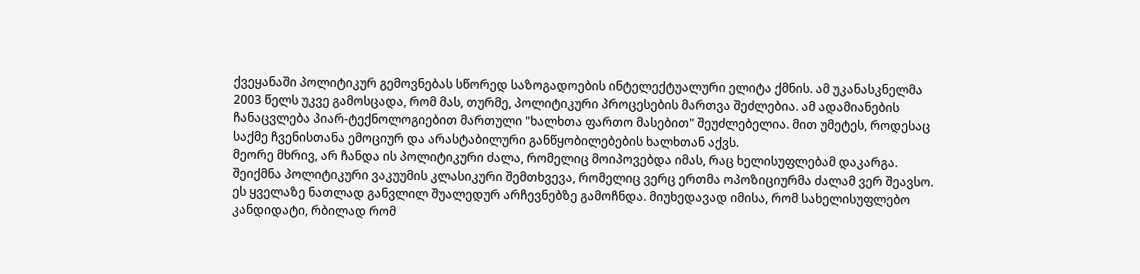ქვეყანაში პოლიტიკურ გემოვნებას სწორედ საზოგადოების ინტელექტუალური ელიტა ქმნის. ამ უკანასკნელმა 2003 წელს უკვე გამოსცადა, რომ მას, თურმე, პოლიტიკური პროცესების მართვა შეძლებია. ამ ადამიანების ჩანაცვლება პიარ-ტექნოლოგიებით მართული "ხალხთა ფართო მასებით" შეუძლებელია. მით უმეტეს, როდესაც საქმე ჩვენისთანა ემოციურ და არასტაბილური განწყობილებების ხალხთან აქვს.
მეორე მხრივ, არ ჩანდა ის პოლიტიკური ძალა, რომელიც მოიპოვებდა იმას, რაც ხელისუფლებამ დაკარგა. შეიქმნა პოლიტიკური ვაკუუმის კლასიკური შემთხვევა, რომელიც ვერც ერთმა ოპოზიციურმა ძალამ ვერ შეავსო. ეს ყველაზე ნათლად განვლილ შუალედურ არჩევნებზე გამოჩნდა. მიუხედავად იმისა, რომ სახელისუფლებო კანდიდატი, რბილად რომ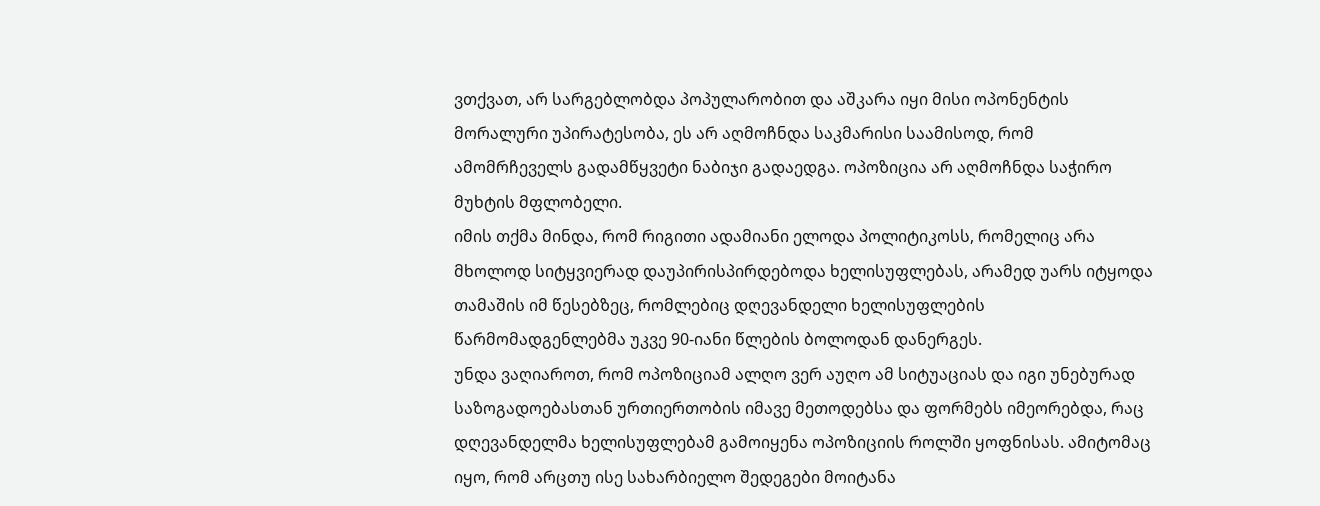ვთქვათ, არ სარგებლობდა პოპულარობით და აშკარა იყი მისი ოპონენტის მორალური უპირატესობა, ეს არ აღმოჩნდა საკმარისი საამისოდ, რომ ამომრჩეველს გადამწყვეტი ნაბიჯი გადაედგა. ოპოზიცია არ აღმოჩნდა საჭირო მუხტის მფლობელი.
იმის თქმა მინდა, რომ რიგითი ადამიანი ელოდა პოლიტიკოსს, რომელიც არა მხოლოდ სიტყვიერად დაუპირისპირდებოდა ხელისუფლებას, არამედ უარს იტყოდა თამაშის იმ წესებზეც, რომლებიც დღევანდელი ხელისუფლების წარმომადგენლებმა უკვე 90-იანი წლების ბოლოდან დანერგეს.
უნდა ვაღიაროთ, რომ ოპოზიციამ ალღო ვერ აუღო ამ სიტუაციას და იგი უნებურად საზოგადოებასთან ურთიერთობის იმავე მეთოდებსა და ფორმებს იმეორებდა, რაც დღევანდელმა ხელისუფლებამ გამოიყენა ოპოზიციის როლში ყოფნისას. ამიტომაც იყო, რომ არცთუ ისე სახარბიელო შედეგები მოიტანა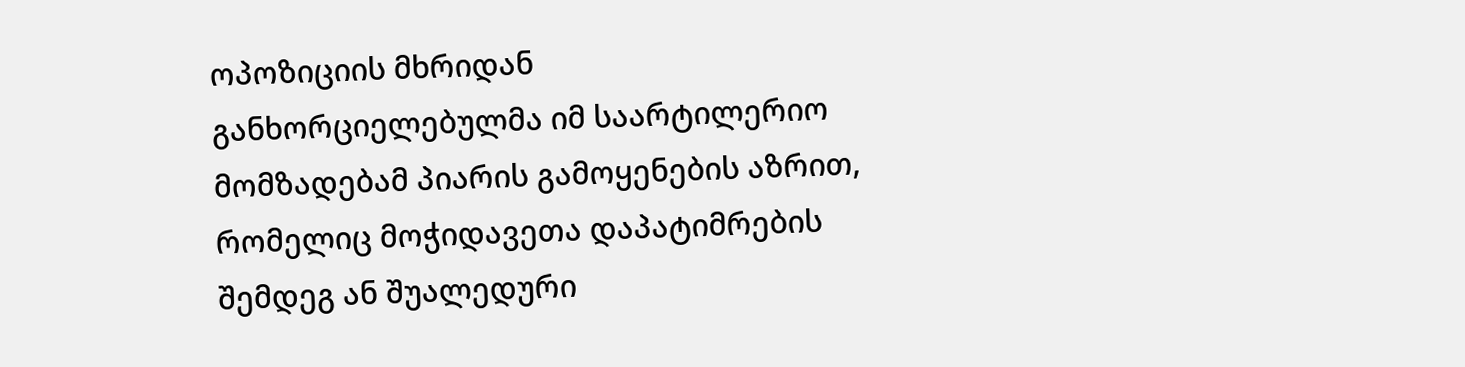ოპოზიციის მხრიდან განხორციელებულმა იმ საარტილერიო მომზადებამ პიარის გამოყენების აზრით, რომელიც მოჭიდავეთა დაპატიმრების შემდეგ ან შუალედური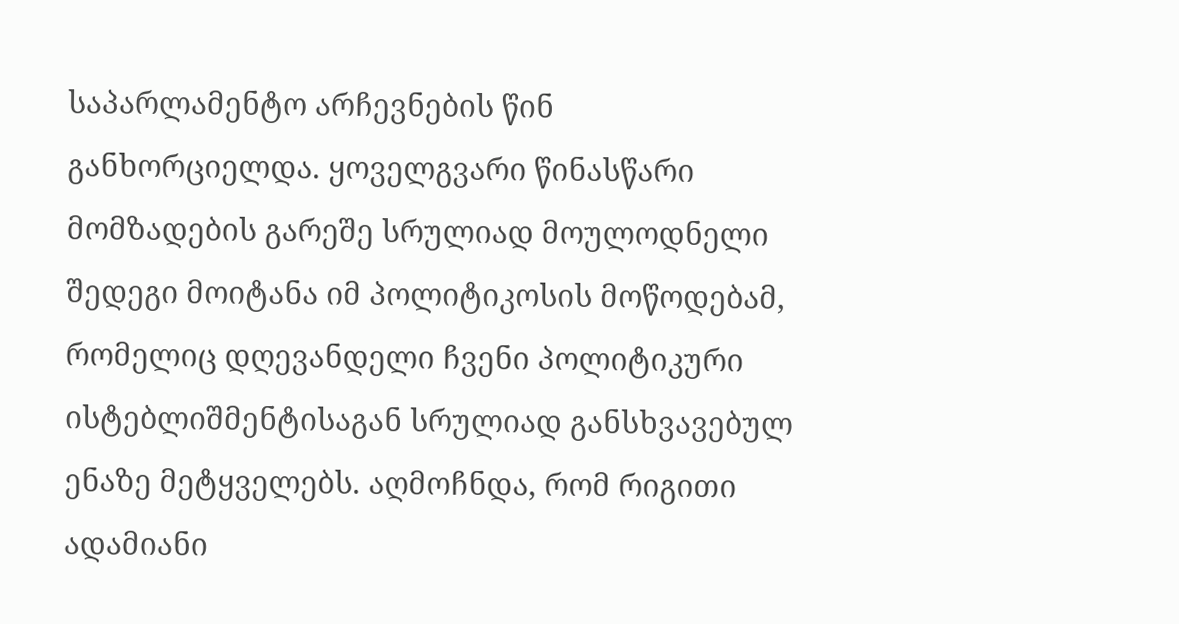საპარლამენტო არჩევნების წინ განხორციელდა. ყოველგვარი წინასწარი მომზადების გარეშე სრულიად მოულოდნელი შედეგი მოიტანა იმ პოლიტიკოსის მოწოდებამ, რომელიც დღევანდელი ჩვენი პოლიტიკური ისტებლიშმენტისაგან სრულიად განსხვავებულ ენაზე მეტყველებს. აღმოჩნდა, რომ რიგითი ადამიანი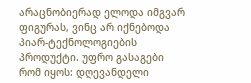არაცნობიერად ელოდა იმგვარ ფიგურას, ვინც არ იქნებოდა პიარ-ტექნოლოგიების პროდუქტი. უფრო გასაგები რომ იყოს: დღევანდელი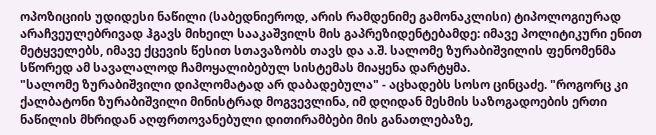ოპოზიციის უდიდესი ნაწილი (საბედნიეროდ, არის რამდენიმე გამონაკლისი) ტიპოლოგიურად არაჩვეულებრივად ჰგავს მიხეილ სააკაშვილს მის გაპრეზიდენტებამდე: იმავე პოლიტიკური ენით მეტყველებს, იმავე ქცევის წესით სთავაზობს თავს და ა.შ. სალომე ზურაბიშვილის ფენომენმა სწორედ ამ სავალალოდ ჩამოყალიბებულ სისტემას მიაყენა დარტყმა.
"სალომე ზურაბიშვილი დიპლომატად არ დაბადებულა" - აცხადებს სოსო ცინცაძე. "როგორც კი ქალბატონი ზურაბიშვილი მინისტრად მოგვევლინა, იმ დღიდან მესმის საზოგადოების ერთი ნაწილის მხრიდან აღფრთოვანებული დითირამბები მის განათლებაზე,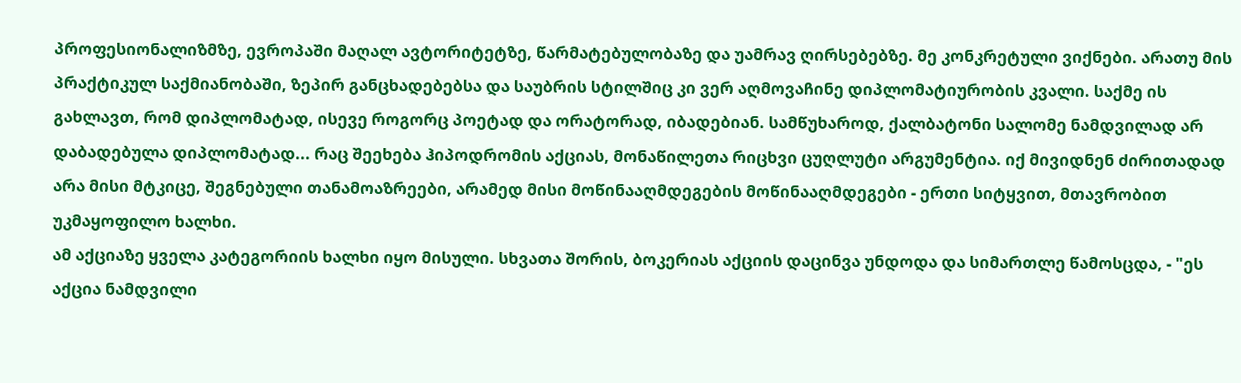პროფესიონალიზმზე, ევროპაში მაღალ ავტორიტეტზე, წარმატებულობაზე და უამრავ ღირსებებზე. მე კონკრეტული ვიქნები. არათუ მის პრაქტიკულ საქმიანობაში, ზეპირ განცხადებებსა და საუბრის სტილშიც კი ვერ აღმოვაჩინე დიპლომატიურობის კვალი. საქმე ის გახლავთ, რომ დიპლომატად, ისევე როგორც პოეტად და ორატორად, იბადებიან. სამწუხაროდ, ქალბატონი სალომე ნამდვილად არ დაბადებულა დიპლომატად... რაც შეეხება ჰიპოდრომის აქციას, მონაწილეთა რიცხვი ცუღლუტი არგუმენტია. იქ მივიდნენ ძირითადად არა მისი მტკიცე, შეგნებული თანამოაზრეები, არამედ მისი მოწინააღმდეგების მოწინააღმდეგები - ერთი სიტყვით, მთავრობით უკმაყოფილო ხალხი.
ამ აქციაზე ყველა კატეგორიის ხალხი იყო მისული. სხვათა შორის, ბოკერიას აქციის დაცინვა უნდოდა და სიმართლე წამოსცდა, - "ეს აქცია ნამდვილი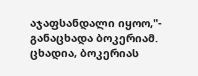აჯაფსანდალი იყოო,"- განაცხადა ბოკერიამ. ცხადია, ბოკერიას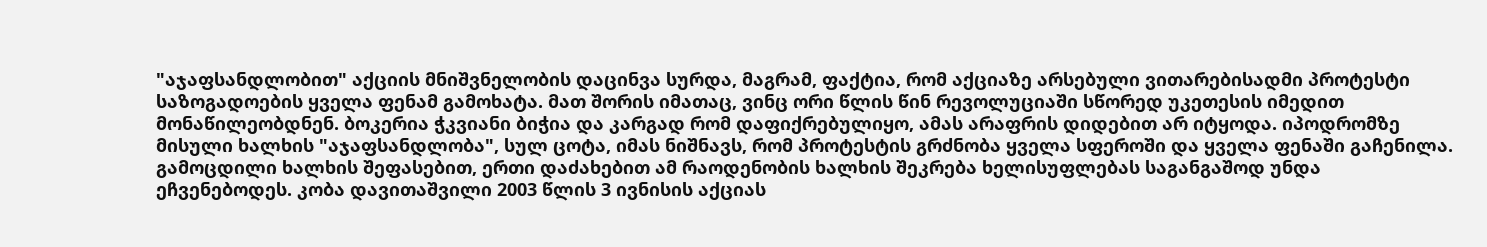"აჯაფსანდლობით" აქციის მნიშვნელობის დაცინვა სურდა, მაგრამ, ფაქტია, რომ აქციაზე არსებული ვითარებისადმი პროტესტი საზოგადოების ყველა ფენამ გამოხატა. მათ შორის იმათაც, ვინც ორი წლის წინ რევოლუციაში სწორედ უკეთესის იმედით მონაწილეობდნენ. ბოკერია ჭკვიანი ბიჭია და კარგად რომ დაფიქრებულიყო, ამას არაფრის დიდებით არ იტყოდა. იპოდრომზე მისული ხალხის "აჯაფსანდლობა", სულ ცოტა, იმას ნიშნავს, რომ პროტესტის გრძნობა ყველა სფეროში და ყველა ფენაში გაჩენილა.
გამოცდილი ხალხის შეფასებით, ერთი დაძახებით ამ რაოდენობის ხალხის შეკრება ხელისუფლებას საგანგაშოდ უნდა ეჩვენებოდეს. კობა დავითაშვილი 2003 წლის 3 ივნისის აქციას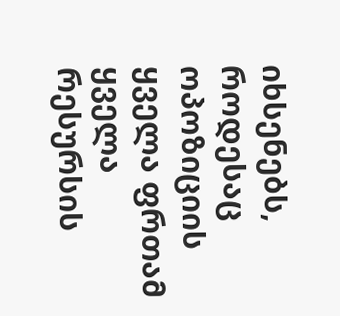იხსენებს, როდესაც ოპოზიციის ყველა ფრთამ ყველა რესურსის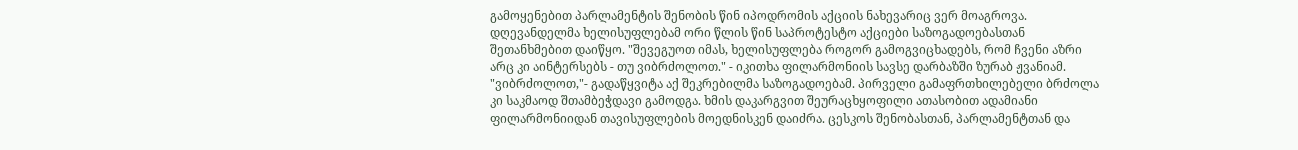გამოყენებით პარლამენტის შენობის წინ იპოდრომის აქციის ნახევარიც ვერ მოაგროვა.
დღევანდელმა ხელისუფლებამ ორი წლის წინ საპროტესტო აქციები საზოგადოებასთან შეთანხმებით დაიწყო. "შევეგუოთ იმას, ხელისუფლება როგორ გამოგვიცხადებს, რომ ჩვენი აზრი არც კი აინტერსებს - თუ ვიბრძოლოთ." - იკითხა ფილარმონიის სავსე დარბაზში ზურაბ ჟვანიამ. "ვიბრძოლოთ,"- გადაწყვიტა აქ შეკრებილმა საზოგადოებამ. პირველი გამაფრთხილებელი ბრძოლა კი საკმაოდ შთამბეჭდავი გამოდგა. ხმის დაკარგვით შეურაცხყოფილი ათასობით ადამიანი ფილარმონიიდან თავისუფლების მოედნისკენ დაიძრა. ცესკოს შენობასთან, პარლამენტთან და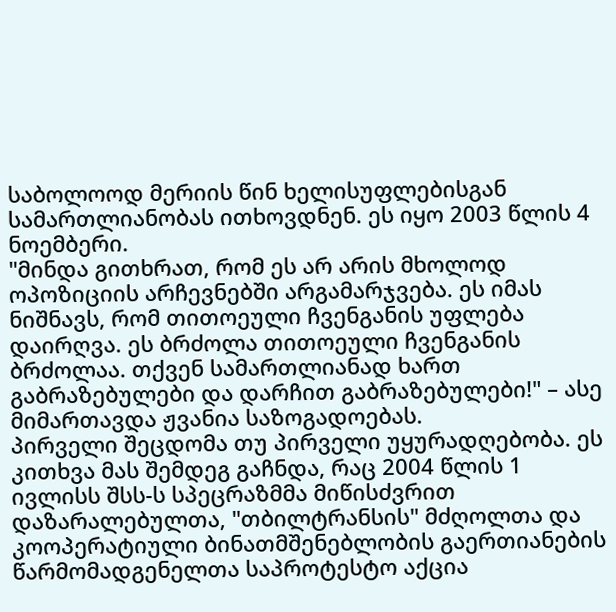საბოლოოდ მერიის წინ ხელისუფლებისგან სამართლიანობას ითხოვდნენ. ეს იყო 2003 წლის 4 ნოემბერი.
"მინდა გითხრათ, რომ ეს არ არის მხოლოდ ოპოზიციის არჩევნებში არგამარჯვება. ეს იმას ნიშნავს, რომ თითოეული ჩვენგანის უფლება დაირღვა. ეს ბრძოლა თითოეული ჩვენგანის ბრძოლაა. თქვენ სამართლიანად ხართ გაბრაზებულები და დარჩით გაბრაზებულები!" – ასე მიმართავდა ჟვანია საზოგადოებას.
პირველი შეცდომა თუ პირველი უყურადღებობა. ეს კითხვა მას შემდეგ გაჩნდა, რაც 2004 წლის 1 ივლისს შსს-ს სპეცრაზმმა მიწისძვრით დაზარალებულთა, "თბილტრანსის" მძღოლთა და კოოპერატიული ბინათმშენებლობის გაერთიანების წარმომადგენელთა საპროტესტო აქცია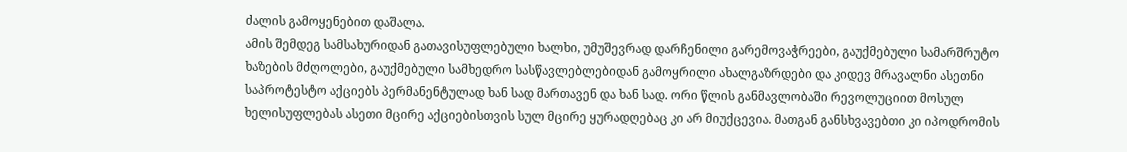ძალის გამოყენებით დაშალა.
ამის შემდეგ სამსახურიდან გათავისუფლებული ხალხი, უმუშევრად დარჩენილი გარემოვაჭრეები, გაუქმებული სამარშრუტო ხაზების მძღოლები, გაუქმებული სამხედრო სასწავლებლებიდან გამოყრილი ახალგაზრდები და კიდევ მრავალნი ასეთნი საპროტესტო აქციებს პერმანენტულად ხან სად მართავენ და ხან სად. ორი წლის განმავლობაში რევოლუციით მოსულ ხელისუფლებას ასეთი მცირე აქციებისთვის სულ მცირე ყურადღებაც კი არ მიუქცევია. მათგან განსხვავებთი კი იპოდრომის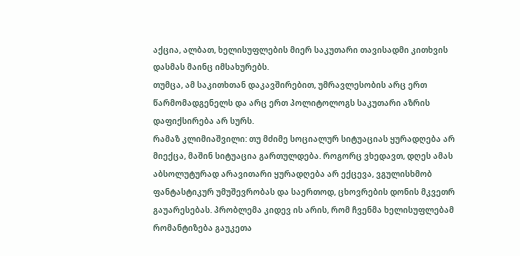აქცია, ალბათ, ხელისუფლების მიერ საკუთარი თავისადმი კითხვის დასმას მაინც იმსახურებს.
თუმცა, ამ საკითხთან დაკავშირებით, უმრავლესობის არც ერთ წარმომადგენელს და არც ერთ პოლიტოლოგს საკუთარი აზრის დაფიქსირება არ სურს.
რამაზ კლიმიაშვილი: თუ მძიმე სოციალურ სიტუაციას ყურადღება არ მიექცა, მაშინ სიტუაცია გართულდება. როგორც ვხედავთ, დღეს ამას აბსოლუტურად არავითარი ყურადღება არ ექცევა, ვგულისხმობ ფანტასტიკურ უმუშევრობას და საერთოდ, ცხოვრების დონის მკვეთრ გაუარესებას. პრობლემა კიდევ ის არის, რომ ჩვენმა ხელისუფლებამ რომანტიზება გაუკეთა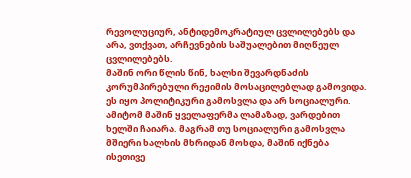რევოლუციურ, ანტიდემოკრატიულ ცვლილებებს და არა, ვთქვათ, არჩევნების საშუალებით მიღწეულ ცვლილებებს.
მაშინ ორი წლის წინ, ხალხი შევარდნაძის კორუმპირებული რეჟიმის მოსაცილებლად გამოვიდა. ეს იყო პოლიტიკური გამოსვლა და არ სოციალური. ამიტომ მაშინ ყველაფერმა ლამაზად, ვარდებით ხელში ჩაიარა. მაგრამ თუ სოციალური გამოსვლა მშიერი ხალხის მხრიდან მოხდა, მაშინ იქნება ისეთივე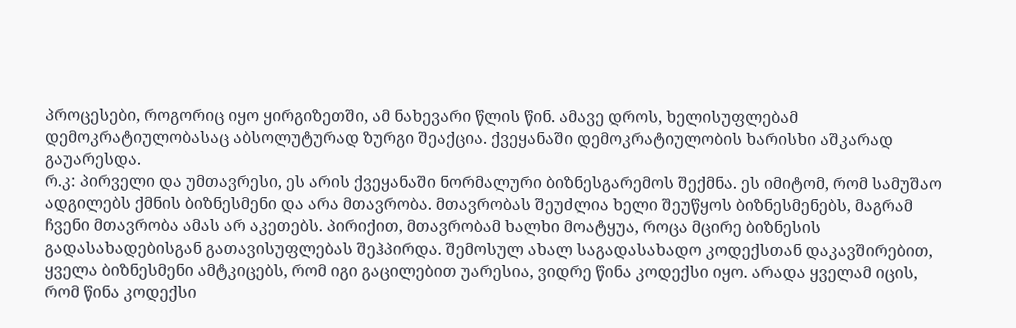პროცესები, როგორიც იყო ყირგიზეთში, ამ ნახევარი წლის წინ. ამავე დროს, ხელისუფლებამ დემოკრატიულობასაც აბსოლუტურად ზურგი შეაქცია. ქვეყანაში დემოკრატიულობის ხარისხი აშკარად გაუარესდა.
რ.კ: პირველი და უმთავრესი, ეს არის ქვეყანაში ნორმალური ბიზნესგარემოს შექმნა. ეს იმიტომ, რომ სამუშაო ადგილებს ქმნის ბიზნესმენი და არა მთავრობა. მთავრობას შეუძლია ხელი შეუწყოს ბიზნესმენებს, მაგრამ ჩვენი მთავრობა ამას არ აკეთებს. პირიქით, მთავრობამ ხალხი მოატყუა, როცა მცირე ბიზნესის გადასახადებისგან გათავისუფლებას შეჰპირდა. შემოსულ ახალ საგადასახადო კოდექსთან დაკავშირებით, ყველა ბიზნესმენი ამტკიცებს, რომ იგი გაცილებით უარესია, ვიდრე წინა კოდექსი იყო. არადა ყველამ იცის, რომ წინა კოდექსი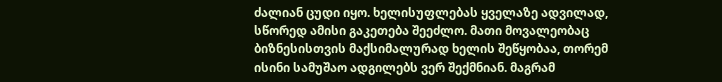ძალიან ცუდი იყო. ხელისუფლებას ყველაზე ადვილად, სწორედ ამისი გაკეთება შეეძლო. მათი მოვალეობაც ბიზნესისთვის მაქსიმალურად ხელის შეწყობაა, თორემ ისინი სამუშაო ადგილებს ვერ შექმნიან. მაგრამ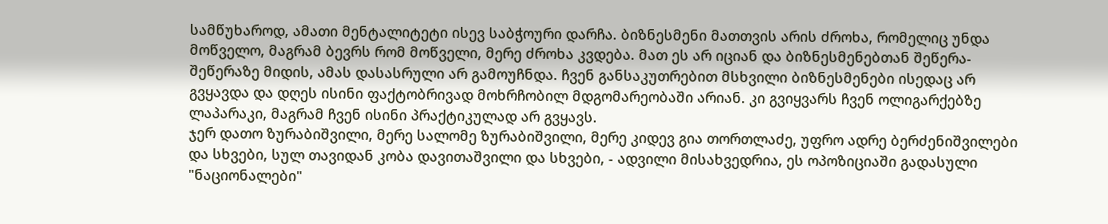სამწუხაროდ, ამათი მენტალიტეტი ისევ საბჭოური დარჩა. ბიზნესმენი მათთვის არის ძროხა, რომელიც უნდა მოწველო, მაგრამ ბევრს რომ მოწველი, მერე ძროხა კვდება. მათ ეს არ იციან და ბიზნესმენებთან შეწერა-შეწერაზე მიდის, ამას დასასრული არ გამოუჩნდა. ჩვენ განსაკუთრებით მსხვილი ბიზნესმენები ისედაც არ გვყავდა და დღეს ისინი ფაქტობრივად მოხრჩობილ მდგომარეობაში არიან. კი გვიყვარს ჩვენ ოლიგარქებზე ლაპარაკი, მაგრამ ჩვენ ისინი პრაქტიკულად არ გვყავს.
ჯერ დათო ზურაბიშვილი, მერე სალომე ზურაბიშვილი, მერე კიდევ გია თორთლაძე, უფრო ადრე ბერძენიშვილები და სხვები, სულ თავიდან კობა დავითაშვილი და სხვები, - ადვილი მისახვედრია, ეს ოპოზიციაში გადასული "ნაციონალები"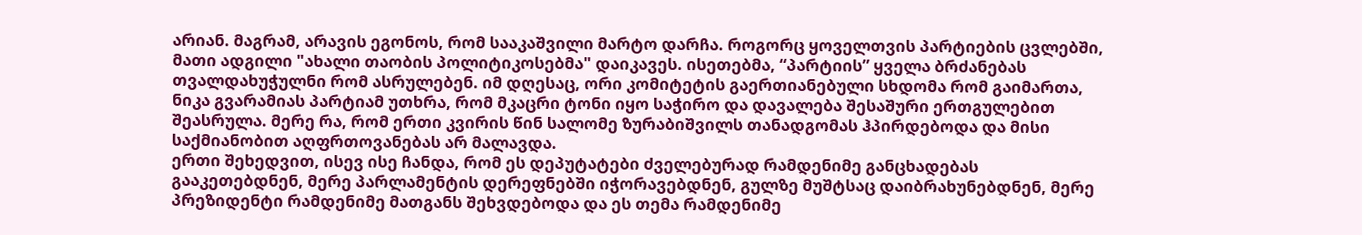არიან. მაგრამ, არავის ეგონოს, რომ სააკაშვილი მარტო დარჩა. როგორც ყოველთვის პარტიების ცვლებში, მათი ადგილი "ახალი თაობის პოლიტიკოსებმა" დაიკავეს. ისეთებმა, “პარტიის” ყველა ბრძანებას თვალდახუჭულნი რომ ასრულებენ. იმ დღესაც, ორი კომიტეტის გაერთიანებული სხდომა რომ გაიმართა, ნიკა გვარამიას პარტიამ უთხრა, რომ მკაცრი ტონი იყო საჭირო და დავალება შესაშური ერთგულებით შეასრულა. მერე რა, რომ ერთი კვირის წინ სალომე ზურაბიშვილს თანადგომას ჰპირდებოდა და მისი საქმიანობით აღფრთოვანებას არ მალავდა.
ერთი შეხედვით, ისევ ისე ჩანდა, რომ ეს დეპუტატები ძველებურად რამდენიმე განცხადებას გააკეთებდნენ, მერე პარლამენტის დერეფნებში იჭორავებდნენ, გულზე მუშტსაც დაიბრახუნებდნენ, მერე პრეზიდენტი რამდენიმე მათგანს შეხვდებოდა და ეს თემა რამდენიმე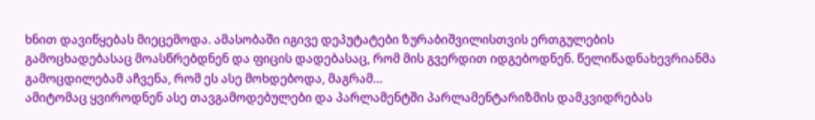ხნით დავიწყებას მიეცემოდა. ამასობაში იგივე დეპუტატები ზურაბიშვილისთვის ერთგულების გამოცხადებასაც მოასწრებდნენ და ფიცის დადებასაც, რომ მის გვერდით იდგებოდნენ. წელიწადნახევრიანმა გამოცდილებამ აჩვენა, რომ ეს ასე მოხდებოდა, მაგრამ…
ამიტომაც ყვიროდნენ ასე თავგამოდებულები და პარლამენტში პარლამენტარიზმის დამკვიდრებას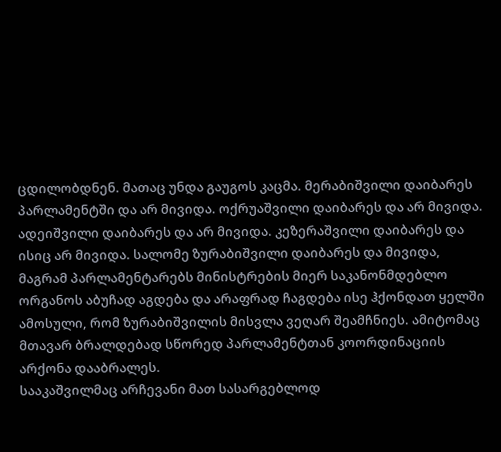ცდილობდნენ. მათაც უნდა გაუგოს კაცმა. მერაბიშვილი დაიბარეს პარლამენტში და არ მივიდა. ოქრუაშვილი დაიბარეს და არ მივიდა. ადეიშვილი დაიბარეს და არ მივიდა. კეზერაშვილი დაიბარეს და ისიც არ მივიდა. სალომე ზურაბიშვილი დაიბარეს და მივიდა, მაგრამ პარლამენტარებს მინისტრების მიერ საკანონმდებლო ორგანოს აბუჩად აგდება და არაფრად ჩაგდება ისე ჰქონდათ ყელში ამოსული, რომ ზურაბიშვილის მისვლა ვეღარ შეამჩნიეს. ამიტომაც მთავარ ბრალდებად სწორედ პარლამენტთან კოორდინაციის არქონა დააბრალეს.
სააკაშვილმაც არჩევანი მათ სასარგებლოდ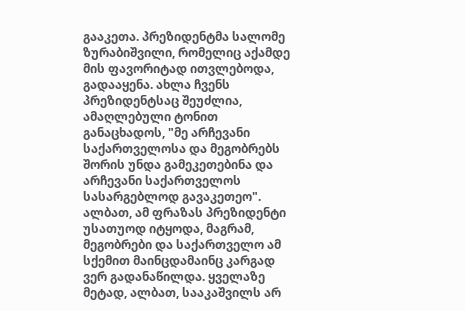გააკეთა. პრეზიდენტმა სალომე ზურაბიშვილი, რომელიც აქამდე მის ფავორიტად ითვლებოდა, გადააყენა. ახლა ჩვენს პრეზიდენტსაც შეუძლია, ამაღლებული ტონით განაცხადოს, "მე არჩევანი საქართველოსა და მეგობრებს შორის უნდა გამეკეთებინა და არჩევანი საქართველოს სასარგებლოდ გავაკეთეო".
ალბათ, ამ ფრაზას პრეზიდენტი უსათუოდ იტყოდა, მაგრამ, მეგობრები და საქართველო ამ სქემით მაინცდამაინც კარგად ვერ გადანაწილდა. ყველაზე მეტად, ალბათ, სააკაშვილს არ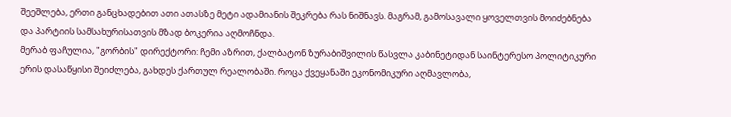შეეშლება, ერთი განცხადებით ათი ათასზე მეტი ადამიანის შეკრება რას ნიშნავს. მაგრამ, გამოსავალი ყოველთვის მოიძებნება და პარტიის სამსახურისათვის მზად ბოკერია აღმოჩნდა.
მერაბ ფაჩულია, "გორბის" დირექტორი: ჩემი აზრით, ქალბატონ ზურაბიშვილის წასვლა კაბინეტიდან საინტერესო პოლიტიკური ერის დასაწყისი შეიძლება, გახდეს ქართულ რეალობაში. როცა ქვეყანაში ეკონომიკური აღმავლობა,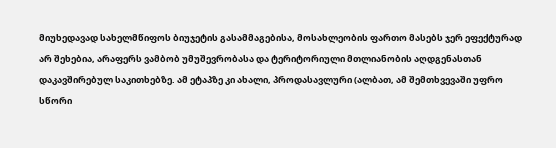მიუხედავად სახელმწიფოს ბიუჯეტის გასამმაგებისა, მოსახლეობის ფართო მასებს ჯერ ეფექტურად არ შეხებია, არაფერს ვამბობ უმუშევრობასა და ტერიტორიული მთლიანობის აღდგენასთან დაკავშირებულ საკითხებზე. ამ ეტაპზე კი ახალი, პროდასავლური (ალბათ, ამ შემთხვევაში უფრო სწორი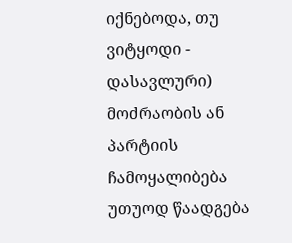იქნებოდა, თუ ვიტყოდი - დასავლური) მოძრაობის ან პარტიის ჩამოყალიბება უთუოდ წაადგება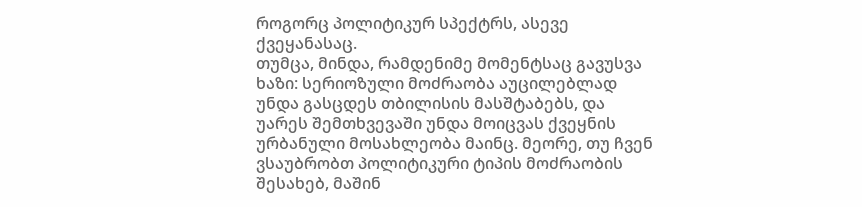როგორც პოლიტიკურ სპექტრს, ასევე ქვეყანასაც.
თუმცა, მინდა, რამდენიმე მომენტსაც გავუსვა ხაზი: სერიოზული მოძრაობა აუცილებლად უნდა გასცდეს თბილისის მასშტაბებს, და უარეს შემთხვევაში უნდა მოიცვას ქვეყნის ურბანული მოსახლეობა მაინც. მეორე, თუ ჩვენ ვსაუბრობთ პოლიტიკური ტიპის მოძრაობის შესახებ, მაშინ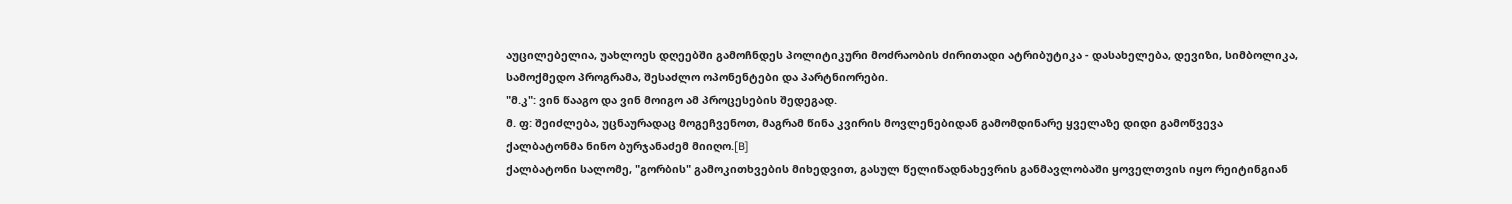აუცილებელია, უახლოეს დღეებში გამოჩნდეს პოლიტიკური მოძრაობის ძირითადი ატრიბუტიკა - დასახელება, დევიზი, სიმბოლიკა, სამოქმედო პროგრამა, შესაძლო ოპონენტები და პარტნიორები.
"მ.კ": ვინ წააგო და ვინ მოიგო ამ პროცესების შედეგად.
მ. ფ: შეიძლება, უცნაურადაც მოგეჩვენოთ, მაგრამ წინა კვირის მოვლენებიდან გამომდინარე ყველაზე დიდი გამოწვევა ქალბატონმა ნინო ბურჯანაძემ მიიღო.[B]
ქალბატონი სალომე, "გორბის" გამოკითხვების მიხედვით, გასულ წელიწადნახევრის განმავლობაში ყოველთვის იყო რეიტინგიან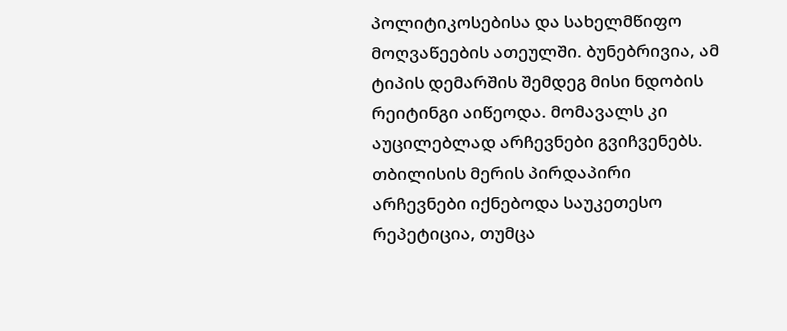პოლიტიკოსებისა და სახელმწიფო მოღვაწეების ათეულში. ბუნებრივია, ამ ტიპის დემარშის შემდეგ მისი ნდობის რეიტინგი აიწეოდა. მომავალს კი აუცილებლად არჩევნები გვიჩვენებს. თბილისის მერის პირდაპირი არჩევნები იქნებოდა საუკეთესო რეპეტიცია, თუმცა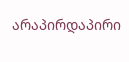არაპირდაპირი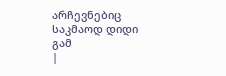არჩევნებიც საკმაოდ დიდი გამ
|